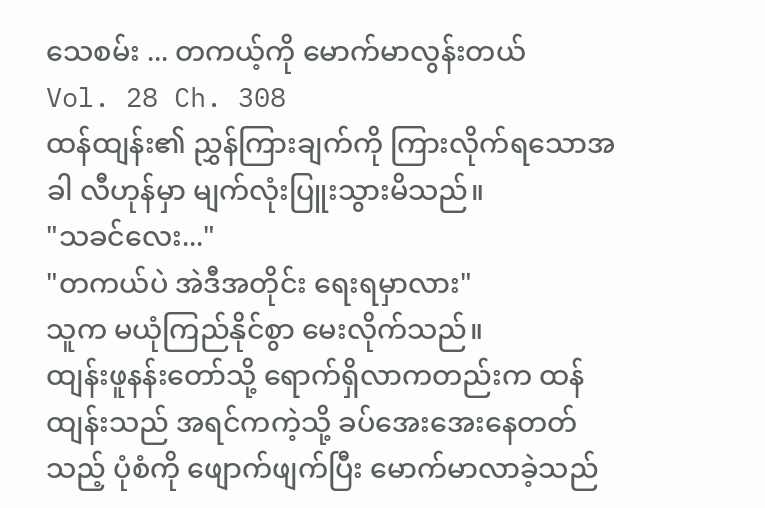သေစမ်း ... တကယ့်ကို မောက်မာလွန်းတယ်
Vol. 28 Ch. 308
ထန်ထျန်း၏ ညွှန်ကြားချက်ကို ကြားလိုက်ရသောအခါ လီဟုန်မှာ မျက်လုံးပြူးသွားမိသည်။
"သခင်လေး..."
"တကယ်ပဲ အဲဒီအတိုင်း ရေးရမှာလား"
သူက မယုံကြည်နိုင်စွာ မေးလိုက်သည်။
ထျန်းဖူနန်းတော်သို့ ရောက်ရှိလာကတည်းက ထန်ထျန်းသည် အရင်ကကဲ့သို့ ခပ်အေးအေးနေတတ်သည့် ပုံစံကို ဖျောက်ဖျက်ပြီး မောက်မာလာခဲ့သည်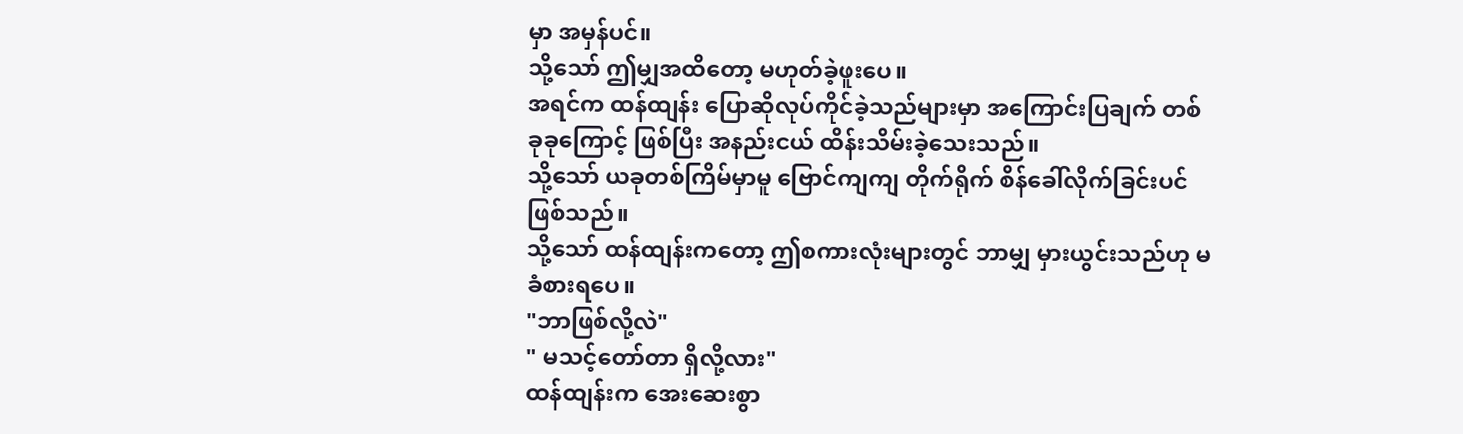မှာ အမှန်ပင်။
သို့သော် ဤမျှအထိတော့ မဟုတ်ခဲ့ဖူးပေ။
အရင်က ထန်ထျန်း ပြောဆိုလုပ်ကိုင်ခဲ့သည်များမှာ အကြောင်းပြချက် တစ်ခုခုကြောင့် ဖြစ်ပြီး အနည်းငယ် ထိန်းသိမ်းခဲ့သေးသည်။
သို့သော် ယခုတစ်ကြိမ်မှာမူ ဗြောင်ကျကျ တိုက်ရိုက် စိန်ခေါ်လိုက်ခြင်းပင် ဖြစ်သည်။
သို့သော် ထန်ထျန်းကတော့ ဤစကားလုံးများတွင် ဘာမျှ မှားယွင်းသည်ဟု မခံစားရပေ။
"ဘာဖြစ်လို့လဲ"
" မသင့်တော်တာ ရှိလို့လား"
ထန်ထျန်းက အေးဆေးစွာ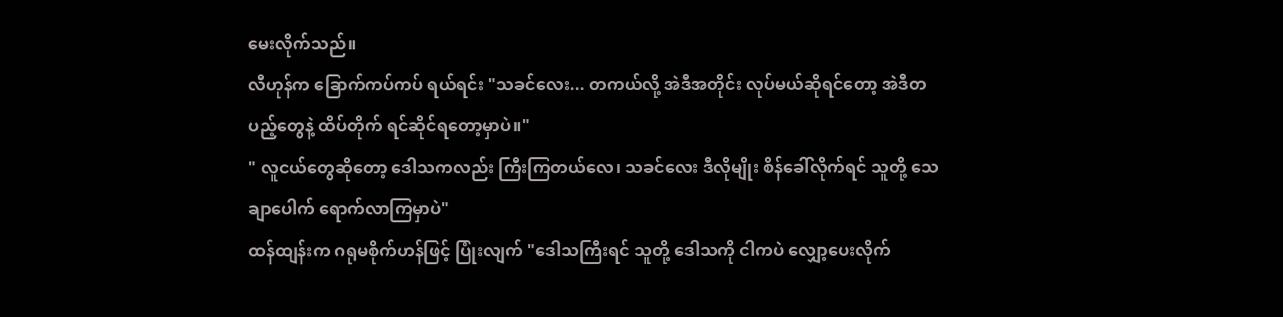မေးလိုက်သည်။
လီဟုန်က ခြောက်ကပ်ကပ် ရယ်ရင်း "သခင်လေး... တကယ်လို့ အဲဒီအတိုင်း လုပ်မယ်ဆိုရင်တော့ အဲဒီတပည့်တွေနဲ့ ထိပ်တိုက် ရင်ဆိုင်ရတော့မှာပဲ။"
" လူငယ်တွေဆိုတော့ ဒေါသကလည်း ကြီးကြတယ်လေ၊ သခင်လေး ဒီလိုမျိုး စိန်ခေါ်လိုက်ရင် သူတို့ သေချာပေါက် ရောက်လာကြမှာပဲ"
ထန်ထျန်းက ဂရုမစိုက်ဟန်ဖြင့် ပြုံးလျက် "ဒေါသကြီးရင် သူတို့ ဒေါသကို ငါကပဲ လျှော့ပေးလိုက်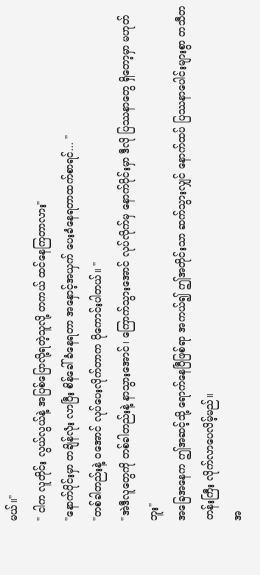မယ်။"
" ငါက လူတိုင်း လွယ်လွယ်နဲ့ အပြစ်ပြောလို့ရတဲ့သူလို့ တကယ် ထင်နေကြတာလား"
"နောက်ပိုင်းမှာ တချိန်လုံး လာပြီး စိန်ခေါ်ခံနေရတာ အနှောင့်အယှက် ပေးခံနေရတာထက်စာရင်... "
"တစ်ခါတည်းနဲ့ ဝအောင် လုပ်ပေးလိုက်တာက ပိုကောင်းပါတယ်။ "
"အဲဒီလူတွေကို တစ်ခါတည်းနဲ့ နာသွားအောင်၊ ကြောက်သွားအောင် လုပ်လိုက်မှ နောက်ပိုင်းမှာ ဒီလို ပြဿနာတွေ ရှိတော့မှာ မဟုတ်ဘူး"
အခြေအနေက ဤအဆင့်သို့ ရောက်နေပြီဖြစ်ရာ အကယ်၍ ဤအတိုင်းသာ ဆက်သွားလျှင် နောက်ထပ် ပြဿနာပေါင်းများစွာ တသီတတန်းကြီး လိုက်လာပေလိမ့်မည်။
အ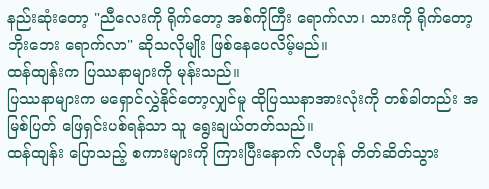နည်းဆုံးတော့ "ညီလေးကို ရိုက်တော့ အစ်ကိုကြီး ရောက်လာ၊ သားကို ရိုက်တော့ ဘိုးဘေး ရောက်လာ" ဆိုသလိုမျိုး ဖြစ်နေပေလိမ့်မည်။
ထန်ထျန်းက ပြဿနာများကို မုန်းသည်။
ပြဿနာများက မရှောင်လွှဲနိုင်တော့လျှင်မူ ထိုပြဿနာအားလုံးကို တစ်ခါတည်း အမြစ်ပြတ် ဖြေရှင်းပစ်ရန်သာ သူ ရွေးချယ်တတ်သည်။
ထန်ထျန်း ပြောသည့် စကားများကို ကြားပြီးနောက် လီဟုန် တိတ်ဆိတ်သွား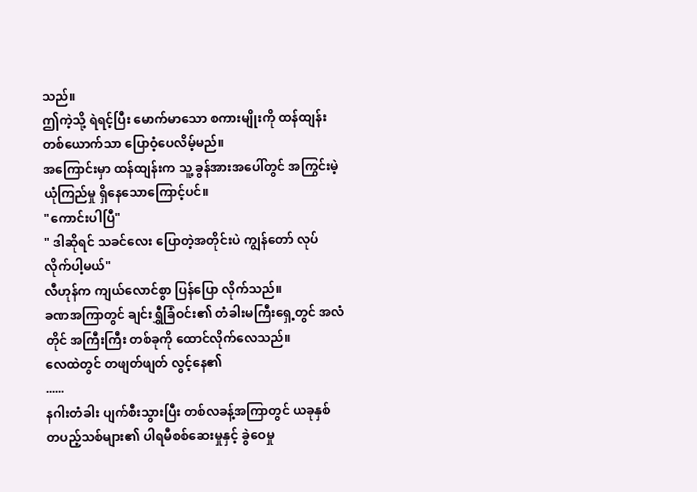သည်။
ဤကဲ့သို့ ရဲရင့်ပြီး မောက်မာသော စကားမျိုးကို ထန်ထျန်း တစ်ယောက်သာ ပြောဝံ့ပေလိမ့်မည်။
အကြောင်းမှာ ထန်ထျန်းက သူ့ ခွန်အားအပေါ်တွင် အကြွင်းမဲ့ ယုံကြည်မှု ရှိနေသောကြောင့်ပင်။
"ကောင်းပါပြီ"
" ဒါဆိုရင် သခင်လေး ပြောတဲ့အတိုင်းပဲ ကျွန်တော် လုပ်လိုက်ပါ့မယ်"
လီဟုန်က ကျယ်လောင်စွာ ပြန်ပြော လိုက်သည်။
ခဏအကြာတွင် ချင်းရွှီခြံဝင်း၏ တံခါးမကြီးရှေ့တွင် အလံတိုင် အကြီးကြီး တစ်ခုကို ထောင်လိုက်လေသည်။
လေထဲတွင် တဖျတ်ဖျတ် လွင့်နေ၏
......
နဂါးတံခါး ပျက်စီးသွားပြီး တစ်လခန့်အကြာတွင် ယခုနှစ် တပည့်သစ်များ၏ ပါရမီစစ်ဆေးမှုနှင့် ခွဲဝေမှု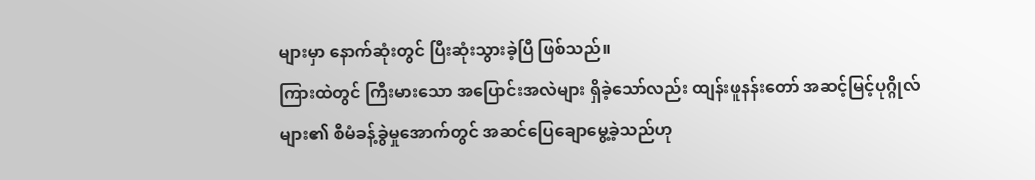များမှာ နောက်ဆုံးတွင် ပြီးဆုံးသွားခဲ့ပြီ ဖြစ်သည်။
ကြားထဲတွင် ကြီးမားသော အပြောင်းအလဲများ ရှိခဲ့သော်လည်း ထျန်းဖူနန်းတော် အဆင့်မြင့်ပုဂ္ဂိုလ်များ၏ စီမံခန့်ခွဲမှုအောက်တွင် အဆင်ပြေချောမွေ့ခဲ့သည်ဟု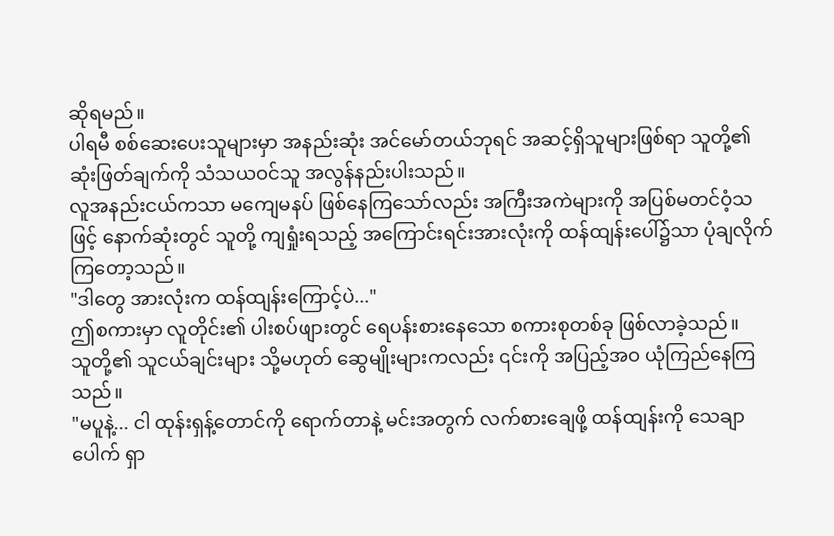ဆိုရမည်။
ပါရမီ စစ်ဆေးပေးသူများမှာ အနည်းဆုံး အင်မော်တယ်ဘုရင် အဆင့်ရှိသူများဖြစ်ရာ သူတို့၏ ဆုံးဖြတ်ချက်ကို သံသယဝင်သူ အလွန်နည်းပါးသည်။
လူအနည်းငယ်ကသာ မကျေမနပ် ဖြစ်နေကြသော်လည်း အကြီးအကဲများကို အပြစ်မတင်ဝံ့သဖြင့် နောက်ဆုံးတွင် သူတို့ ကျရှုံးရသည့် အကြောင်းရင်းအားလုံးကို ထန်ထျန်းပေါ်၌သာ ပုံချလိုက်ကြတော့သည်။
"ဒါတွေ အားလုံးက ထန်ထျန်းကြောင့်ပဲ..."
ဤစကားမှာ လူတိုင်း၏ ပါးစပ်ဖျားတွင် ရေပန်းစားနေသော စကားစုတစ်ခု ဖြစ်လာခဲ့သည်။
သူတို့၏ သူငယ်ချင်းများ သို့မဟုတ် ဆွေမျိုးများကလည်း ၎င်းကို အပြည့်အဝ ယုံကြည်နေကြသည်။
"မပူနဲ့... ငါ ထုန်းရှန့်တောင်ကို ရောက်တာနဲ့ မင်းအတွက် လက်စားချေဖို့ ထန်ထျန်းကို သေချာပေါက် ရှာ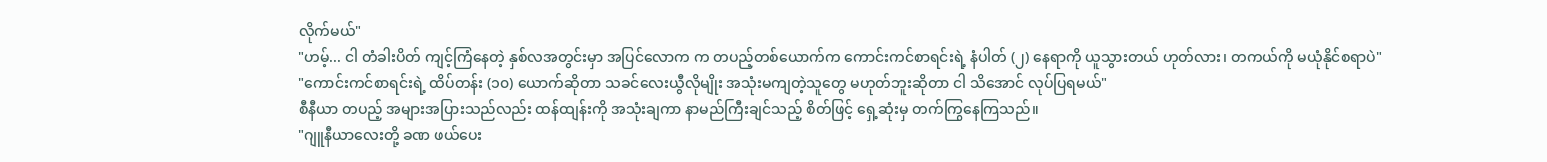လိုက်မယ်"
"ဟမ့်... ငါ တံခါးပိတ် ကျင့်ကြံနေတဲ့ နှစ်လအတွင်းမှာ အပြင်လောက က တပည့်တစ်ယောက်က ကောင်းကင်စာရင်းရဲ့ နံပါတ် (၂) နေရာကို ယူသွားတယ် ဟုတ်လား၊ တကယ်ကို မယုံနိုင်စရာပဲ"
"ကောင်းကင်စာရင်းရဲ့ ထိပ်တန်း (၁၀) ယောက်ဆိုတာ သခင်လေးယွီလိုမျိုး အသုံးမကျတဲ့သူတွေ မဟုတ်ဘူးဆိုတာ ငါ သိအောင် လုပ်ပြရမယ်"
စီနီယာ တပည့် အများအပြားသည်လည်း ထန်ထျန်းကို အသုံးချကာ နာမည်ကြီးချင်သည့် စိတ်ဖြင့် ရှေ့ဆုံးမှ တက်ကြွနေကြသည်။
"ဂျူနီယာလေးတို့ ခဏ ဖယ်ပေး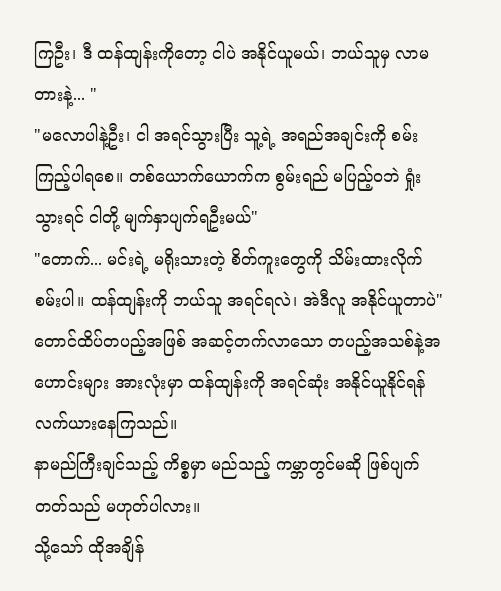ကြဦး၊ ဒီ ထန်ထျန်းကိုတော့ ငါပဲ အနိုင်ယူမယ်၊ ဘယ်သူမှ လာမတားနဲ့... "
"မလောပါနဲ့ဦး၊ ငါ အရင်သွားပြီး သူ့ရဲ့ အရည်အချင်းကို စမ်းကြည့်ပါရစေ။ တစ်ယောက်ယောက်က စွမ်းရည် မပြည့်ဝဘဲ ရှုံးသွားရင် ငါတို့ မျက်နှာပျက်ရဦးမယ်"
"တောက်... မင်းရဲ့ မရိုးသားတဲ့ စိတ်ကူးတွေကို သိမ်းထားလိုက်စမ်းပါ။ ထန်ထျန်းကို ဘယ်သူ အရင်ရလဲ၊ အဲဒီလူ အနိုင်ယူတာပဲ"
တောင်ထိပ်တပည့်အဖြစ် အဆင့်တက်လာသော တပည့်အသစ်နဲ့အဟောင်းများ အားလုံးမှာ ထန်ထျန်းကို အရင်ဆုံး အနိုင်ယူနိုင်ရန် လက်ယားနေကြသည်။
နာမည်ကြီးချင်သည့် ကိစ္စမှာ မည်သည့် ကမ္ဘာတွင်မဆို ဖြစ်ပျက်တတ်သည် မဟုတ်ပါလား။
သို့သော် ထိုအချိန်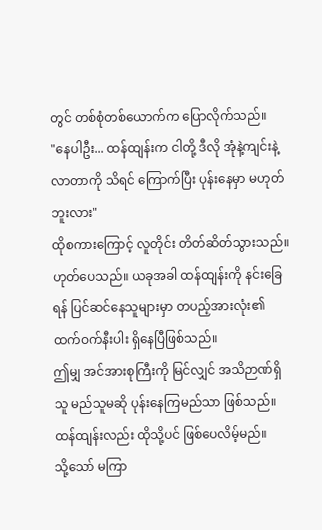တွင် တစ်စုံတစ်ယောက်က ပြောလိုက်သည်။
"နေပါဦး... ထန်ထျန်းက ငါတို့ ဒီလို အုံနဲ့ကျင်းနဲ့ လာတာကို သိရင် ကြောက်ပြီး ပုန်းနေမှာ မဟုတ်ဘူးလား"
ထိုစကားကြောင့် လူတိုင်း တိတ်ဆိတ်သွားသည်။
ဟုတ်ပေသည်။ ယခုအခါ ထန်ထျန်းကို နင်းခြေရန် ပြင်ဆင်နေသူများမှာ တပည့်အားလုံး၏ ထက်ဝက်နီးပါး ရှိနေပြီဖြစ်သည်။
ဤမျှ အင်အားစုကြီးကို မြင်လျှင် အသိဉာဏ်ရှိသူ မည်သူမဆို ပုန်းနေကြမည်သာ ဖြစ်သည်။
ထန်ထျန်းလည်း ထိုသို့ပင် ဖြစ်ပေလိမ့်မည်။
သို့သော် မကြာ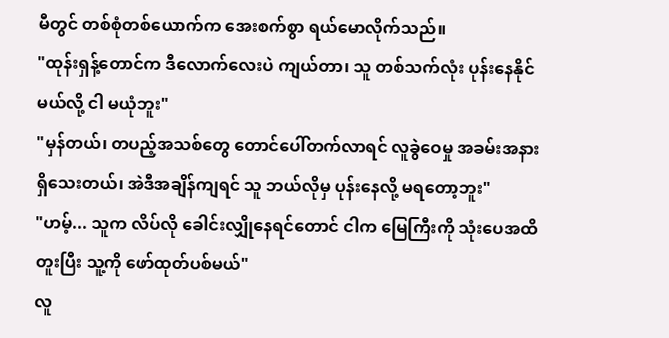မီတွင် တစ်စုံတစ်ယောက်က အေးစက်စွာ ရယ်မောလိုက်သည်။
"ထုန်းရှန့်တောင်က ဒီလောက်လေးပဲ ကျယ်တာ၊ သူ တစ်သက်လုံး ပုန်းနေနိုင်မယ်လို့ ငါ မယုံဘူး"
"မှန်တယ်၊ တပည့်အသစ်တွေ တောင်ပေါ်တက်လာရင် လူခွဲဝေမှု အခမ်းအနား ရှိသေးတယ်၊ အဲဒီအချိန်ကျရင် သူ ဘယ်လိုမှ ပုန်းနေလို့ မရတော့ဘူး"
"ဟမ့်... သူက လိပ်လို ခေါင်းလျှိုနေရင်တောင် ငါက မြေကြီးကို သုံးပေအထိ တူးပြီး သူ့ကို ဖော်ထုတ်ပစ်မယ်"
လူ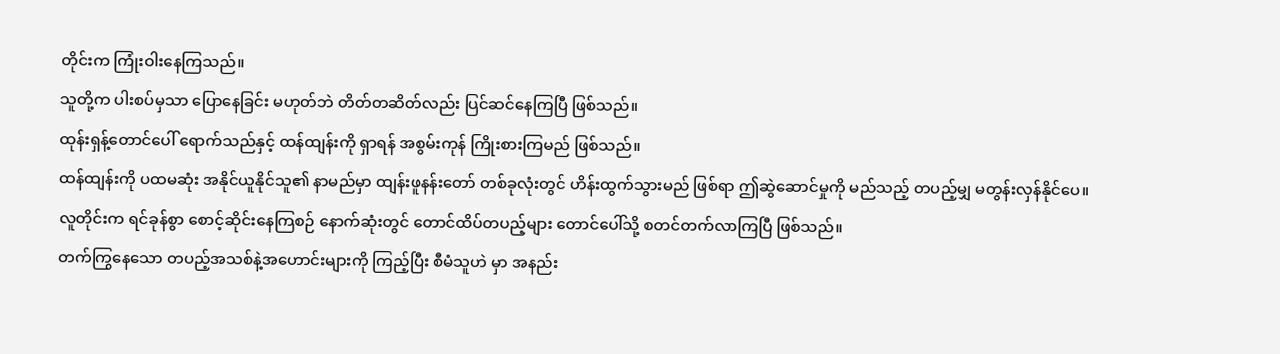တိုင်းက ကြုံးဝါးနေကြသည်။
သူတို့က ပါးစပ်မှသာ ပြောနေခြင်း မဟုတ်ဘဲ တိတ်တဆိတ်လည်း ပြင်ဆင်နေကြပြီ ဖြစ်သည်။
ထုန်းရှန့်တောင်ပေါ် ရောက်သည်နှင့် ထန်ထျန်းကို ရှာရန် အစွမ်းကုန် ကြိုးစားကြမည် ဖြစ်သည်။
ထန်ထျန်းကို ပထမဆုံး အနိုင်ယူနိုင်သူ၏ နာမည်မှာ ထျန်းဖူနန်းတော် တစ်ခုလုံးတွင် ဟိန်းထွက်သွားမည် ဖြစ်ရာ ဤဆွဲဆောင်မှုကို မည်သည့် တပည့်မျှ မတွန်းလှန်နိုင်ပေ။
လူတိုင်းက ရင်ခုန်စွာ စောင့်ဆိုင်းနေကြစဉ် နောက်ဆုံးတွင် တောင်ထိပ်တပည့်များ တောင်ပေါ်သို့ စတင်တက်လာကြပြီ ဖြစ်သည်။
တက်ကြွနေသော တပည့်အသစ်နဲ့အဟောင်းများကို ကြည့်ပြီး စီမံသူဟဲ မှာ အနည်း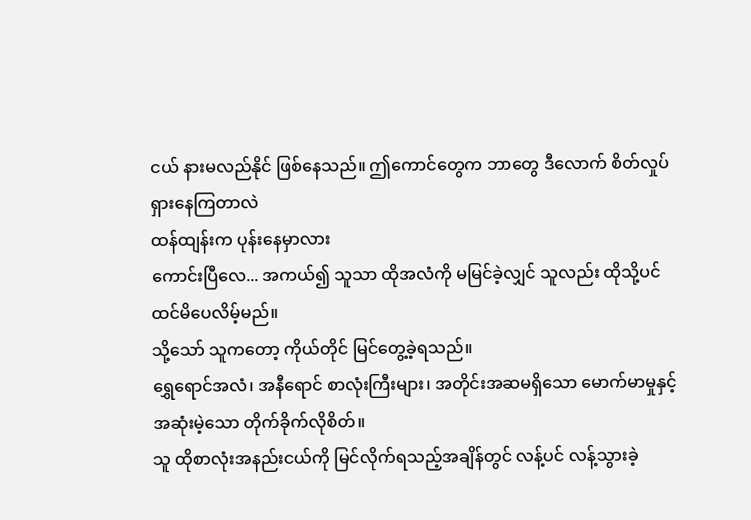ငယ် နားမလည်နိုင် ဖြစ်နေသည်။ ဤကောင်တွေက ဘာတွေ ဒီလောက် စိတ်လှုပ်ရှားနေကြတာလဲ
ထန်ထျန်းက ပုန်းနေမှာလား
ကောင်းပြီလေ... အကယ်၍ သူသာ ထိုအလံကို မမြင်ခဲ့လျှင် သူလည်း ထိုသို့ပင် ထင်မိပေလိမ့်မည်။
သို့သော် သူကတော့ ကိုယ်တိုင် မြင်တွေ့ခဲ့ရသည်။
ရွှေရောင်အလံ၊ အနီရောင် စာလုံးကြီးများ၊ အတိုင်းအဆမရှိသော မောက်မာမှုနှင့် အဆုံးမဲ့သော တိုက်ခိုက်လိုစိတ်။
သူ ထိုစာလုံးအနည်းငယ်ကို မြင်လိုက်ရသည့်အချိန်တွင် လန့်ပင် လန့်သွားခဲ့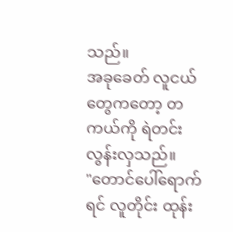သည်။
အခုခေတ် လူငယ်တွေကတော့ တကယ်ကို ရဲတင်းလွန်းလှသည်။
"တောင်ပေါ်ရောက်ရင် လူတိုင်း ထုန်း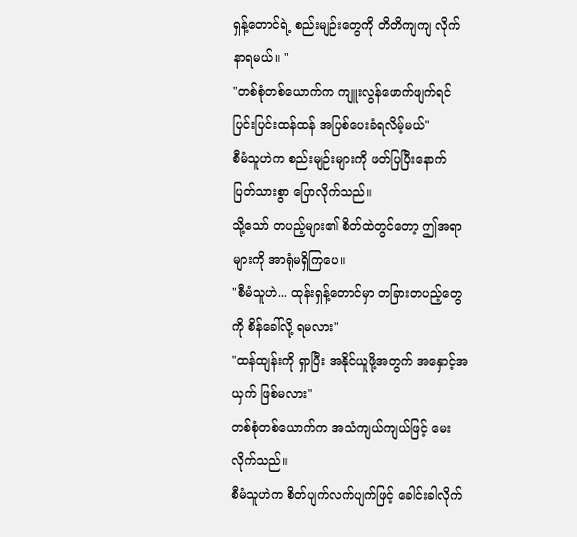ရှန့်တောင်ရဲ့ စည်းမျဉ်းတွေကို တိတိကျကျ လိုက်နာရမယ်။ "
"တစ်စုံတစ်ယောက်က ကျူးလွန်ဖောက်ဖျက်ရင် ပြင်းပြင်းထန်ထန် အပြစ်ပေးခံရလိမ့်မယ်"
စီမံသူဟဲက စည်းမျဉ်းများကို ဖတ်ပြပြီးနောက် ပြတ်သားစွာ ပြောလိုက်သည်။
သို့သော် တပည့်များ၏ စိတ်ထဲတွင်တော့ ဤအရာများကို အာရုံမရှိကြပေ။
"စီမံသူဟဲ... ထုန်းရှန့်တောင်မှာ တခြားတပည့်တွေကို စိန်ခေါ်လို့ ရမလား"
"ထန်ထျန်းကို ရှာပြီး အနိုင်ယူဖို့အတွက် အနှောင့်အယှက် ဖြစ်မလား"
တစ်စုံတစ်ယောက်က အသံကျယ်ကျယ်ဖြင့် မေးလိုက်သည်။
စီမံသူဟဲက စိတ်ပျက်လက်ပျက်ဖြင့် ခေါင်းခါလိုက်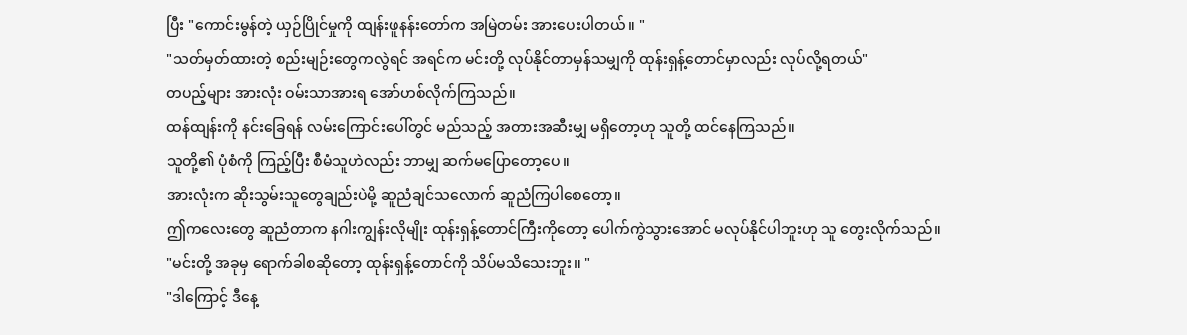ပြီး "ကောင်းမွန်တဲ့ ယှဉ်ပြိုင်မှုကို ထျန်းဖူနန်းတော်က အမြဲတမ်း အားပေးပါတယ်။ "
"သတ်မှတ်ထားတဲ့ စည်းမျဉ်းတွေကလွဲရင် အရင်က မင်းတို့ လုပ်နိုင်တာမှန်သမျှကို ထုန်းရှန့်တောင်မှာလည်း လုပ်လို့ရတယ်"
တပည့်များ အားလုံး ဝမ်းသာအားရ အော်ဟစ်လိုက်ကြသည်။
ထန်ထျန်းကို နင်းခြေရန် လမ်းကြောင်းပေါ်တွင် မည်သည့် အတားအဆီးမျှ မရှိတော့ဟု သူတို့ ထင်နေကြသည်။
သူတို့၏ ပုံစံကို ကြည့်ပြီး စီမံသူဟဲလည်း ဘာမျှ ဆက်မပြောတော့ပေ။
အားလုံးက ဆိုးသွမ်းသူတွေချည်းပဲမို့ ဆူညံချင်သလောက် ဆူညံကြပါစေတော့။
ဤကလေးတွေ ဆူညံတာက နဂါးကျွန်းလိုမျိုး ထုန်းရှန့်တောင်ကြီးကိုတော့ ပေါက်ကွဲသွားအောင် မလုပ်နိုင်ပါဘူးဟု သူ တွေးလိုက်သည်။
"မင်းတို့ အခုမှ ရောက်ခါစဆိုတော့ ထုန်းရှန့်တောင်ကို သိပ်မသိသေးဘူး။ "
"ဒါကြောင့် ဒီနေ့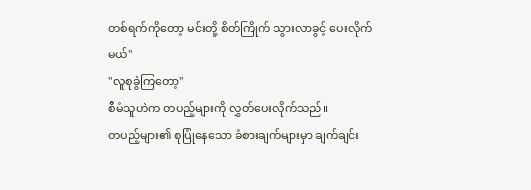တစ်ရက်ကိုတော့ မင်းတို့ စိတ်ကြိုက် သွားလာခွင့် ပေးလိုက်မယ်"
"လူစုခွဲကြတော့"
စီမံသူဟဲက တပည့်များကို လွှတ်ပေးလိုက်သည်။
တပည့်များ၏ စုပြုံနေသော ခံစားချက်များမှာ ချက်ချင်း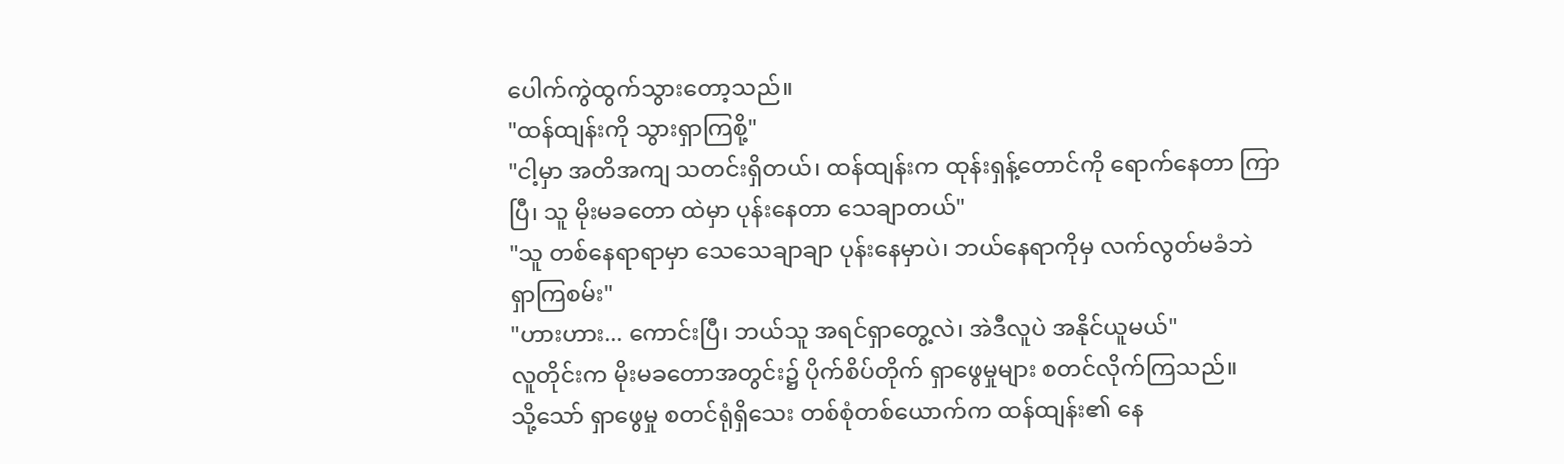ပေါက်ကွဲထွက်သွားတော့သည်။
"ထန်ထျန်းကို သွားရှာကြစို့"
"ငါ့မှာ အတိအကျ သတင်းရှိတယ်၊ ထန်ထျန်းက ထုန်းရှန့်တောင်ကို ရောက်နေတာ ကြာပြီ၊ သူ မိုးမခတော ထဲမှာ ပုန်းနေတာ သေချာတယ်"
"သူ တစ်နေရာရာမှာ သေသေချာချာ ပုန်းနေမှာပဲ၊ ဘယ်နေရာကိုမှ လက်လွတ်မခံဘဲ ရှာကြစမ်း"
"ဟားဟား... ကောင်းပြီ၊ ဘယ်သူ အရင်ရှာတွေ့လဲ၊ အဲဒီလူပဲ အနိုင်ယူမယ်"
လူတိုင်းက မိုးမခတောအတွင်း၌ ပိုက်စိပ်တိုက် ရှာဖွေမှုများ စတင်လိုက်ကြသည်။
သို့သော် ရှာဖွေမှု စတင်ရုံရှိသေး တစ်စုံတစ်ယောက်က ထန်ထျန်း၏ နေ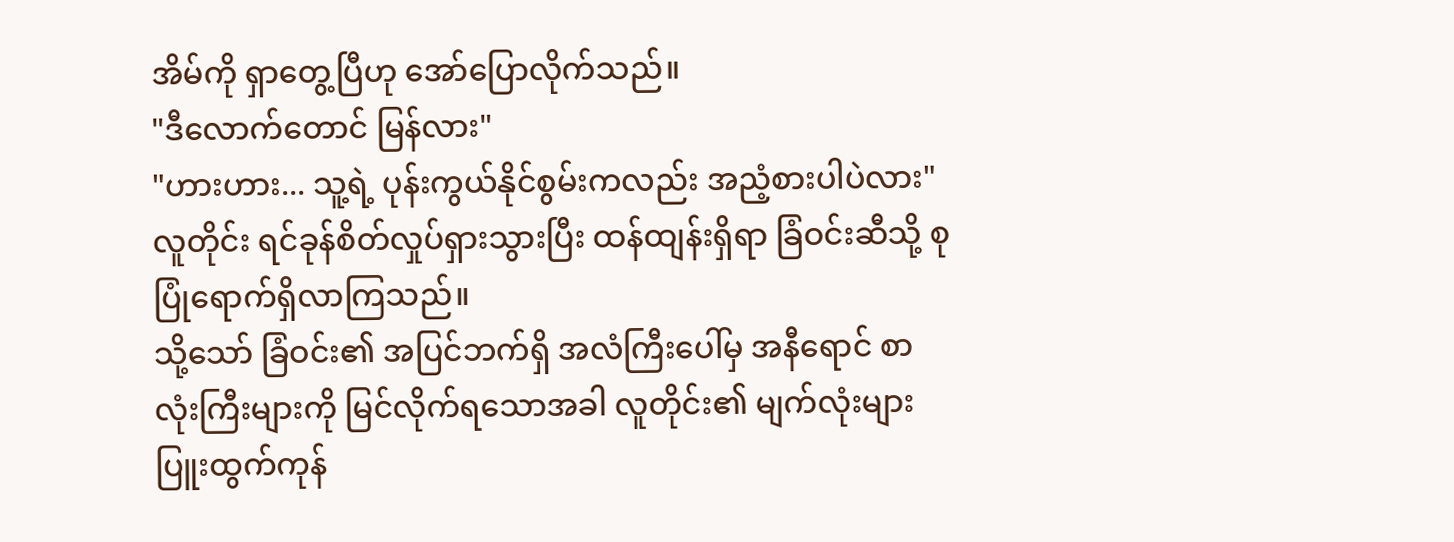အိမ်ကို ရှာတွေ့ပြီဟု အော်ပြောလိုက်သည်။
"ဒီလောက်တောင် မြန်လား"
"ဟားဟား... သူ့ရဲ့ ပုန်းကွယ်နိုင်စွမ်းကလည်း အညံ့စားပါပဲလား"
လူတိုင်း ရင်ခုန်စိတ်လှုပ်ရှားသွားပြီး ထန်ထျန်းရှိရာ ခြံဝင်းဆီသို့ စုပြုံရောက်ရှိလာကြသည်။
သို့သော် ခြံဝင်း၏ အပြင်ဘက်ရှိ အလံကြီးပေါ်မှ အနီရောင် စာလုံးကြီးများကို မြင်လိုက်ရသောအခါ လူတိုင်း၏ မျက်လုံးများ ပြူးထွက်ကုန်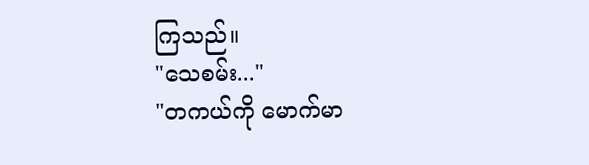ကြသည်။
"သေစမ်း..."
"တကယ်ကို မောက်မာ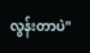လွန်းတာပဲ"